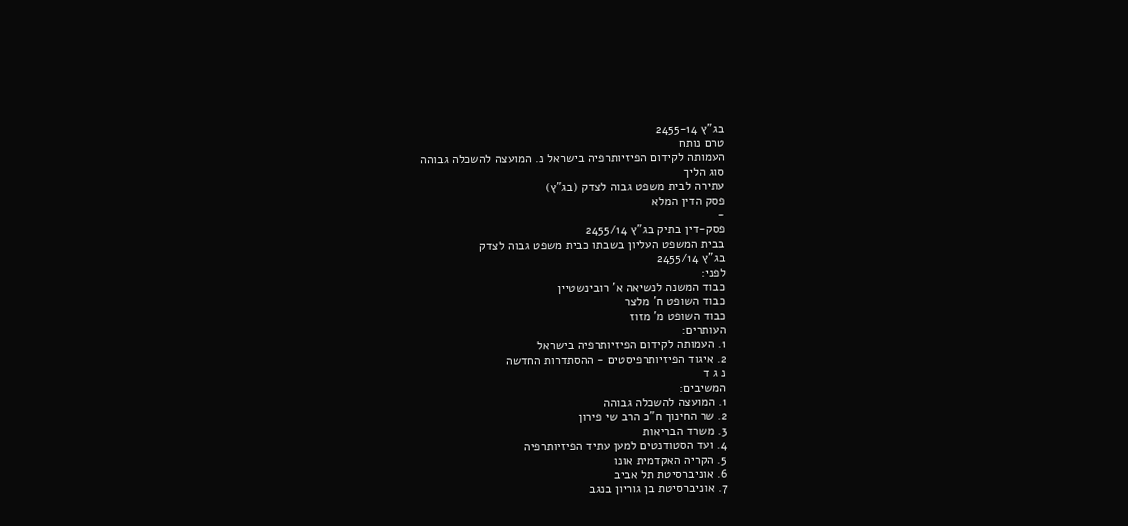בג"ץ 2455-14
טרם נותח
העמותה לקידום הפיזיותרפיה בישראל נ. המועצה להשכלה גבוהה
סוג הליך
עתירה לבית משפט גבוה לצדק (בג"ץ)
פסק הדין המלא
-
פסק-דין בתיק בג"ץ 2455/14
בבית המשפט העליון בשבתו כבית משפט גבוה לצדק
בג"ץ 2455/14
לפני:
כבוד המשנה לנשיאה א' רובינשטיין
כבוד השופט ח' מלצר
כבוד השופט מ' מזוז
העותרים:
1. העמותה לקידום הפיזיותרפיה בישראל
2. איגוד הפיזיותרפיסטים - ההסתדרות החדשה
נ ג ד
המשיבים:
1. המועצה להשכלה גבוהה
2. שר החינוך ח"כ הרב שי פירון
3. משרד הבריאות
4. ועד הסטודנטים למען עתיד הפיזיותרפיה
5. הקריה האקדמית אונו
6. אוניברסיטת תל אביב
7. אוניברסיטת בן גוריון בנגב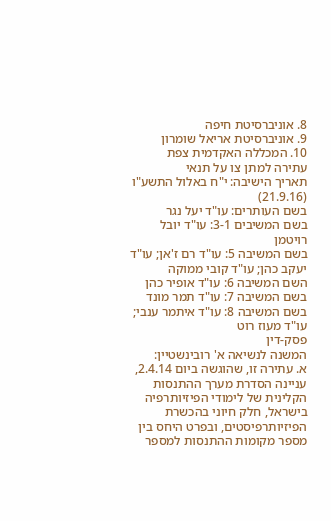8. אוניברסיטת חיפה
9. אוניברסיטת אריאל שומרון
10. המכללה האקדמית צפת
עתירה למתן צו על תנאי
תאריך הישיבה: י"ח באלול התשע"ו (21.9.16)
בשם העותרים: עו"ד יעל נגר
בשם המשיבים 3-1: עו"ד יובל רויטמן
בשם המשיבה 5: עו"ד רם ז'אן; עו"ד יעקב כהן; עו"ד קובי ממוקה
השם המשיבה 6: עו"ד אופיר כהן
בשם המשיבה 7: עו"ד תמר מונד
בשם המשיבה 8: עו"ד איתמר ענבי; עו"ד מעוז רוט
פסק-דין
המשנה לנשיאה א' רובינשטיין:
א. עתירה זו, שהוגשה ביום 2.4.14, עניינה הסדרת מערך ההתנסות הקלינית של לימודי הפיזיותרפיה בישראל, חלק חיוני בהכשרת הפיזיותרפיסטים, ובפרט היחס בין מספר מקומות ההתנסות למספר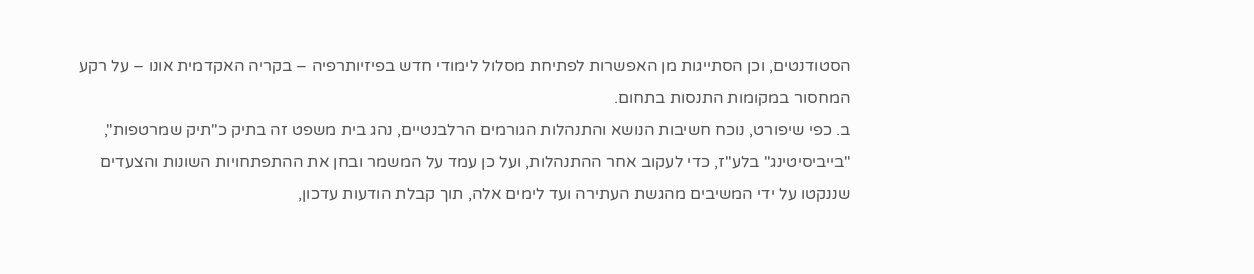הסטודנטים, וכן הסתייגות מן האפשרות לפתיחת מסלול לימודי חדש בפיזיותרפיה – בקריה האקדמית אונו – על רקע המחסור במקומות התנסות בתחום.
ב. כפי שיפורט, נוכח חשיבות הנושא והתנהלות הגורמים הרלבנטיים, נהג בית משפט זה בתיק כ"תיק שמרטפות", "בייביסיטינג" בלע"ז, כדי לעקוב אחר ההתנהלות, ועל כן עמד על המשמר ובחן את ההתפתחויות השונות והצעדים שננקטו על ידי המשיבים מהגשת העתירה ועד לימים אלה, תוך קבלת הודעות עדכון,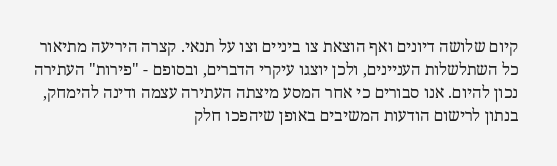קיום שלושה דיונים ואף הוצאת צו ביניים וצו על תנאי. קצרה היריעה מתיאור כל השתלשלות העניינים, ולכן יוצגו עיקרי הדברים, ובסופם - "פירות" העתירה נכון להיום. אנו סבורים כי אחר המסע מיצתה העתירה עצמה ודינה להימחק, בנתון לרישום הודעות המשיבים באופן שיהפכו חלק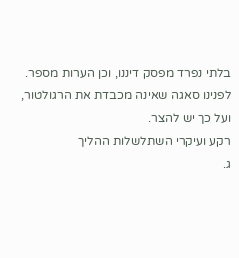בלתי נפרד מפסק דיננו, וכן הערות מספר. לפנינו סאגה שאינה מכבדת את הרגולטור, ועל כך יש להצר.
רקע ועיקרי השתלשלות ההליך
ג.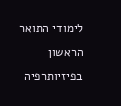לימודי התואר הראשון בפיזיותרפיה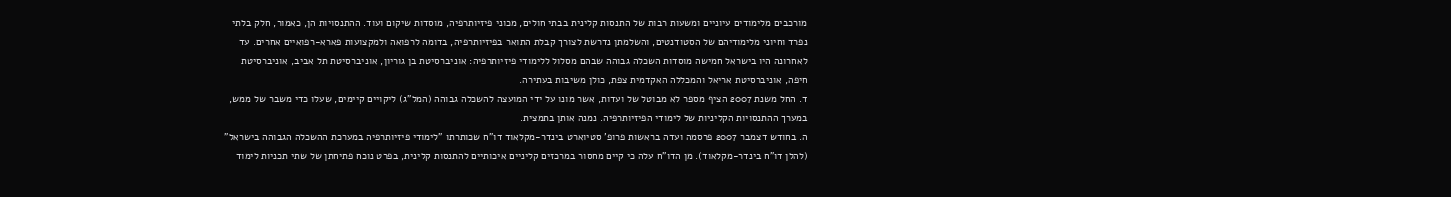מורכבים מלימודים עיוניים ומשעות רבות של התנסות קלינית בבתי חולים, מכוני פיזיותרפיה, מוסדות שיקום ועוד. ההתנסויות הן, כאמור, חלק בלתי נפרד וחיוני מלימודיהם של הסטודנטים, והשלמתן נדרשת לצורך קבלת התואר בפיזיותרפיה, בדומה לרפואה ולמקצועות פארא-רפואיים אחרים. עד לאחרונה היו בישראל חמישה מוסדות השכלה גבוהה שבהם מסלול ללימודי פיזיותרפיה: אוניברסיטת בן גוריון, אוניברסיטת תל אביב, אוניברסיטת חיפה, אוניברסיטת אריאל והמכללה האקדמית צפת, כולן משיבות בעתירה.
ד. החל משנת 2007 הציף מספר לא מבוטל של ועדות, אשר מונו על ידי המועצה להשכלה גבוהה (המל"ג) ליקויים קיימים, שעלו כדי משבר של ממש, במערך ההתנסויות הקליניות של לימודי הפיזיותרפיה. נמנה אותן בתמצית.
ה. בחודש דצמבר 2007 פרסמה ועדה בראשות פרופ' סטיוארט בינדר-מקלאוד דו"ח שכותרתו "לימודי פיזיותרפיה במערכת ההשכלה הגבוהה בישראל" (להלן דו"ח בינדר-מקלאוד). מן הדו"ח עלה כי קיים מחסור במרכזים קליניים איכותיים להתנסות קלינית, בפרט נוכח פתיחתן של שתי תכניות לימוד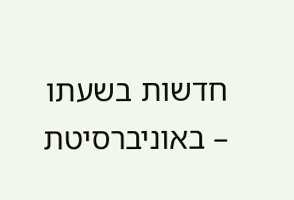חדשות בשעתו – באוניברסיטת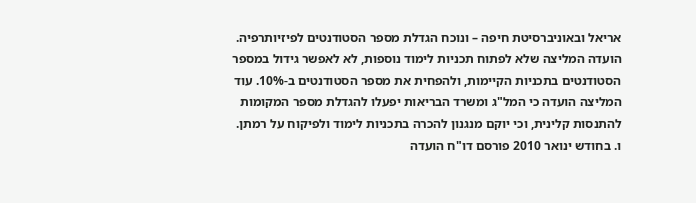אריאל ובאוניברסיטת חיפה – ונוכח הגדלת מספר הסטודנטים לפיזיותרפיה. הועדה המליצה שלא לפתוח תכניות לימוד נוספות, לא לאפשר גידול במספר הסטודנטים בתכניות הקיימות, ולהפחית את מספר הסטודנטים ב-10%. עוד המליצה הועדה כי המל"ג ומשרד הבריאות יפעלו להגדלת מספר המקומות להתנסות קלינית, וכי יוקם מנגנון להכרה בתכניות לימוד ולפיקוח על רמתן.
ו. בחודש ינואר 2010 פורסם דו"ח הועדה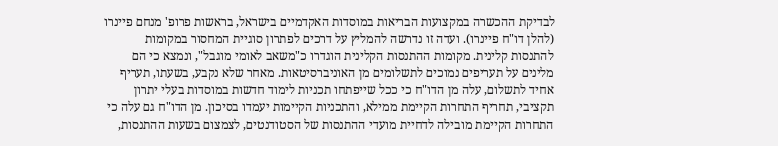לבדיקת ההכשרה במקצועות הבריאות במוסדות האקדמיים בישראל, בראשות פרופ' מנחם פיינרו (להלן דו"ח פיינרו). ועדה זו נדרשה להמליץ על דרכים לפתרון סוגיית המחסור במקומות להתנסות קלינית. מקומות ההתנסות הקלינית הוגדרו כ"משאב לאומי מוגבל", ונמצא כי הם מלינים על תעריפים נמוכים לתשלומים מן האוניברסיטאות. מאחר שלא נקבע, בשעתו, תעריף אחיד לתשלום, עלה מן הדו"ח כי ככל שייפתחו תכניות לימוד חדשות במוסדות בעלי יתרון תקציבי, תחריף התחרות הקיימת ממילא, והתכניות הקיימות יעמדו בסיכון. מן הדו"ח גם עלה כי התחרות הקיימת מובילה לדחיית מועדי ההתנסות של הסטודנטים, לצמצום בשעות ההתנסות,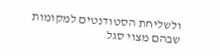ולשליחת הסטודנטים למקומות שבהם מצוי סגל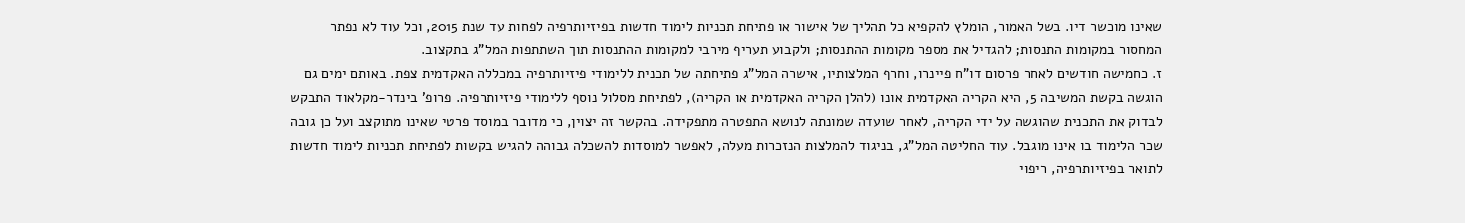שאינו מוכשר דיו. בשל האמור, הומלץ להקפיא כל תהליך של אישור או פתיחת תכניות לימוד חדשות בפיזיותרפיה לפחות עד שנת 2015, וכל עוד לא נפתר המחסור במקומות התנסות; להגדיל את מספר מקומות ההתנסות; ולקבוע תעריף מירבי למקומות ההתנסות תוך השתתפות המל"ג בתקצוב.
ז. כחמישה חודשים לאחר פרסום דו"ח פיינרו, וחרף המלצותיו, אישרה המל"ג פתיחתה של תכנית ללימודי פיזיותרפיה במכללה האקדמית צפת. באותם ימים גם הוגשה בקשת המשיבה 5, היא הקריה האקדמית אונו (להלן הקריה האקדמית או הקריה), לפתיחת מסלול נוסף ללימודי פיזיותרפיה. פרופ' בינדר-מקלאוד התבקש לבדוק את התכנית שהוגשה על ידי הקריה, לאחר שועדה שמונתה לנושא התפטרה מתפקידה. בהקשר זה יצוין, כי מדובר במוסד פרטי שאינו מתוקצב ועל כן גובה שכר הלימוד בו אינו מוגבל. עוד החליטה המל"ג, בניגוד להמלצות הנזכרות מעלה, לאפשר למוסדות להשכלה גבוהה להגיש בקשות לפתיחת תכניות לימוד חדשות לתואר בפיזיותרפיה, ריפוי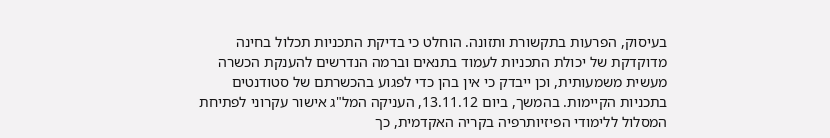בעיסוק, הפרעות בתקשורת ותזונה. הוחלט כי בדיקת התכניות תכלול בחינה מדוקדקת של יכולת התכניות לעמוד בתנאים וברמה הנדרשים להענקת הכשרה מעשית משמעותית, וכן ייבדק כי אין בהן כדי לפגוע בהכשרתם של סטודנטים בתכניות הקיימות. בהמשך, ביום 13.11.12, העניקה המל"ג אישור עקרוני לפתיחת המסלול ללימודי הפיזיותרפיה בקריה האקדמית, כך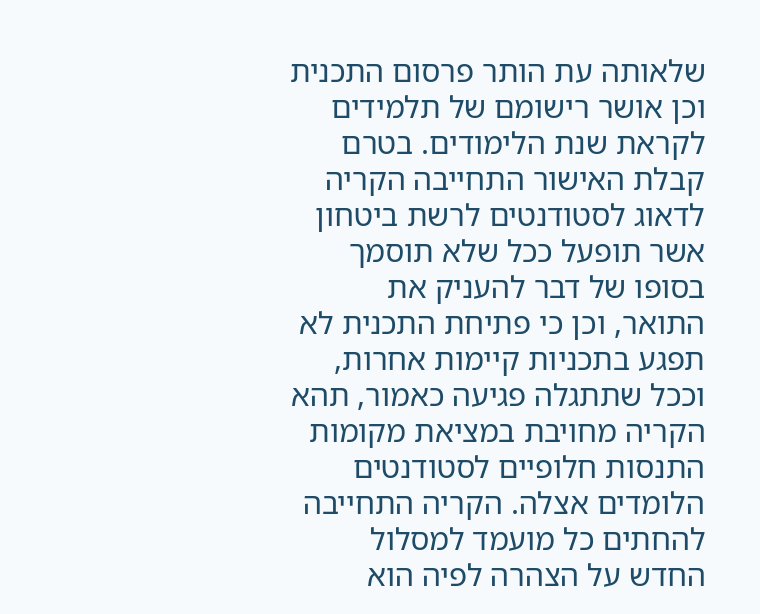שלאותה עת הותר פרסום התכנית וכן אושר רישומם של תלמידים לקראת שנת הלימודים. בטרם קבלת האישור התחייבה הקריה לדאוג לסטודנטים לרשת ביטחון אשר תופעל ככל שלא תוסמך בסופו של דבר להעניק את התואר, וכן כי פתיחת התכנית לא תפגע בתכניות קיימות אחרות, וככל שתתגלה פגיעה כאמור, תהא הקריה מחויבת במציאת מקומות התנסות חלופיים לסטודנטים הלומדים אצלה. הקריה התחייבה להחתים כל מועמד למסלול החדש על הצהרה לפיה הוא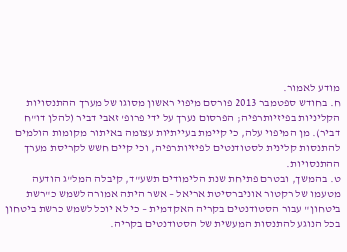מודע לאמור.
ח. בחודש ספטמבר 2013 פורסם מיפוי ראשון מסוגו של מערך ההתנסויות הקליניות בפיזיותרפיה; הפרסום נערך על ידי פרופ' זאבי דביר (להלן דו"ח דביר). מן המיפוי עלה, כי קיימת בעייתיות עצומה באיתור מקומות הולמים להתנסות קלינית לסטודנטים לפיזיותרפיה, וכי קיים חשש לקריסת מערך ההתנסויות.
ט. בהמשך, ובטרם פתיחת שנת הלימודים תשע"ד, קיבלה המל"ג הודעה מטעמו של רקטור אוניברסיטת אריאל – אשר היתה אמורה לשמש כ"רשת ביטחון" עבור הסטודנטים בקריה האקדמית – כי לא יוכל לשמש כרשת ביטחון בכל הנוגע להתנסות המעשית של הסטודנטים בקריה.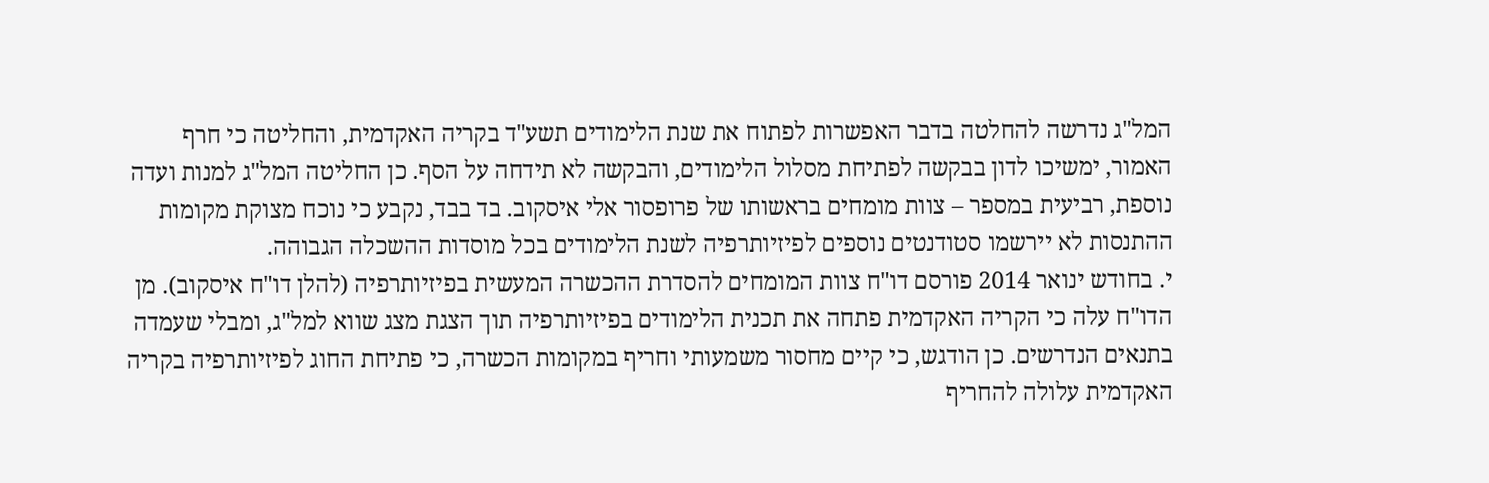המל"ג נדרשה להחלטה בדבר האפשרות לפתוח את שנת הלימודים תשע"ד בקריה האקדמית, והחליטה כי חרף האמור, ימשיכו לדון בבקשה לפתיחת מסלול הלימודים, והבקשה לא תידחה על הסף. כן החליטה המל"ג למנות ועדה נוספת, רביעית במספר – צוות מומחים בראשותו של פרופסור אלי איסקוב. בד בבד, נקבע כי נוכח מצוקת מקומות ההתנסות לא יירשמו סטודנטים נוספים לפיזיותרפיה לשנת הלימודים בכל מוסדות ההשכלה הגבוהה.
י. בחודש ינואר 2014 פורסם דו"ח צוות המומחים להסדרת ההכשרה המעשית בפיזיותרפיה (להלן דו"ח איסקוב). מן הדו"ח עלה כי הקריה האקדמית פתחה את תכנית הלימודים בפיזיותרפיה תוך הצגת מצג שווא למל"ג, ומבלי שעמדה בתנאים הנדרשים. כן הודגש, כי קיים מחסור משמעותי וחריף במקומות הכשרה, כי פתיחת החוג לפיזיותרפיה בקריה האקדמית עלולה להחריף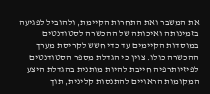את המשבר ואת התחרות הקיימת, ולהוביל לפגיעה בזמינותה ואיכותה של ההכשרה לסטודנטים במוסדות הקיימים עד כדי חשש לקריסת מערך ההכשרה כולו. צוין כי הגדלת מספר הסטודנטים לפיזיותרפיה חייבת להיות מותנית בהגדלת היצע המקומות הראויים להתנסות קלינית, תוך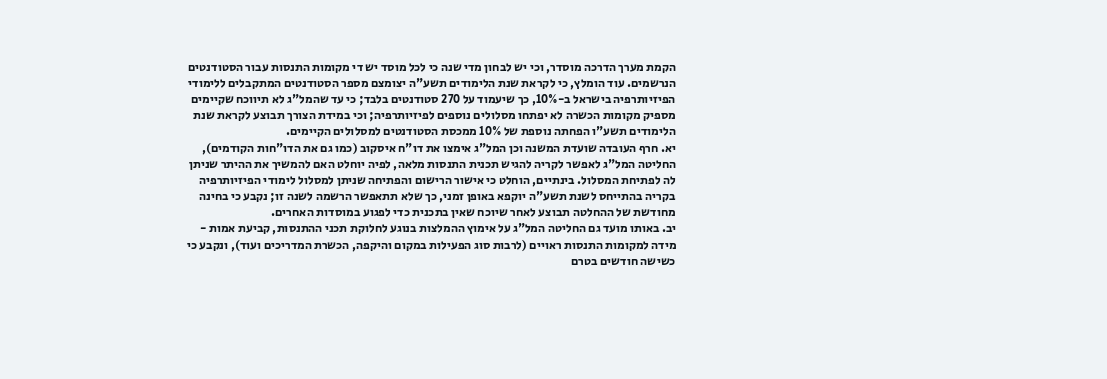הקמת מערך הדרכה מוסדר, וכי יש לבחון מדי שנה כי לכל מוסד יש די מקומות התנסות עבור הסטודנטים הנרשמים. עוד הומלץ, כי לקראת שנת הלימודים תשע"ה יצומצם מספר הסטודנטים המתקבלים ללימודי הפיזיותרפיה בישראל ב-10%, כך שיעמוד על 270 סטודנטים בלבד; כי עד שהמל"ג לא תיווכח שקיימים מספיק מקומות הכשרה לא יפתחו מסלולים נוספים לפיזיותרפיה; וכי במידת הצורך תבוצע לקראת שנת הלימודים תשע"ו הפחתה נוספת של 10% ממכסת הסטודנטים למסלולים הקיימים.
יא. חרף העובדה שועדת המשנה וכן המל"ג אימצו את דו"ח איסקוב (כמו גם את הדו"חות הקודמים), החליטה המל"ג לאפשר לקריה להגיש תכנית התנסות מלאה, לפיה יוחלט האם להמשיך את ההיתר שניתן לה לפתיחת המסלול. בינתיים, הוחלט כי אישור הרישום והפתיחה שניתן למסלול לימודי הפיזיותרפיה בקריה בהתייחס לשנת תשע"ה יוקפא באופן זמני, כך שלא תתאפשר הרשמה לשנה זו; נקבע כי בחינה מחודשת של ההחלטה תבוצע לאחר שיוכח שאין בתכנית כדי לפגוע במוסדות האחרים.
יב. באותו מועד גם החליטה המל"ג על אימוץ ההמלצות בנוגע לחלוקת תכני ההתנסות, קביעת אמות - מידה למקומות התנסות ראויים (לרבות סוג הפעילות במקום והיקפה, הכשרת המדריכים ועוד), ונקבע כי כשישה חודשים בטרם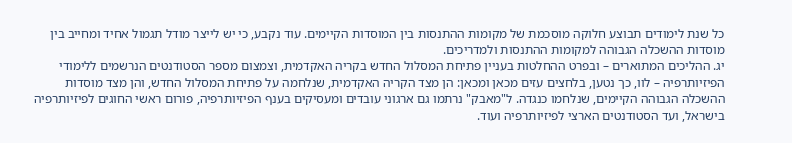כל שנת לימודים תבוצע חלוקה מוסכמת של מקומות ההתנסות בין המוסדות הקיימים. עוד נקבע, כי יש לייצר מודל תגמול אחיד ומחייב בין מוסדות ההשכלה הגבוהה למקומות ההתנסות ולמדריכים.
יג. ההליכים המתוארים – ובפרט ההחלטות בעניין פתיחת המסלול החדש בקריה האקדמית, וצמצום מספר הסטודנטים הנרשמים ללימודי הפיזיותרפיה – לוו, כך נטען, בלחצים עזים מכאן ומכאן: הן מצד הקריה האקדמית, שנלחמה על פתיחת המסלול החדש, והן מצד מוסדות ההשכלה הגבוהה הקיימים, שנלחמו כנגדה. ל"מאבק" נרתמו גם ארגוני עובדים ומעסיקים בענף הפיזיותרפיה, פורום ראשי החוגים לפיזיותרפיה בישראל, ועד הסטודנטים הארצי לפיזיותרפיה ועוד.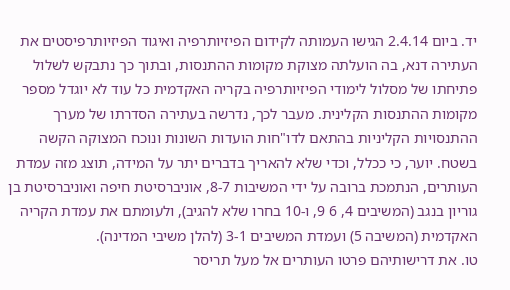יד. ביום 2.4.14 הגישו העמותה לקידום הפיזיותרפיה ואיגוד הפיזיותרפיסטים את העתירה דנא, בה הועלתה מצוקת מקומות ההתנסות, ובתוך כך נתבקש לשלול פתיחתו של מסלול לימודי הפיזיותרפיה בקריה האקדמית כל עוד לא יוגדל מספר מקומות ההתנסות הקלינית. מעבר לכך, נדרשה בעתירה הסדרתו של מערך ההתנסויות הקליניות בהתאם לדו"חות הועדות השונות ונוכח המצוקה הקשה בשטח. יוער, כי ככלל, וכדי שלא להאריך בדברים יתר על המידה, תוצג מזה עמדת העותרים, הנתמכת ברובה על ידי המשיבות 8-7, אוניברסיטת חיפה ואוניברסיטת בן גוריון בנגב (המשיבים 4, 6 9, ו-10 בחרו שלא להגיב), ולעומתם את עמדת הקריה האקדמית (המשיבה 5) ועמדת המשיבים 3-1 (להלן משיבי המדינה).
טו. את דרישותיהם פרטו העותרים אל מעל תריסר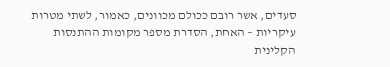סעדים, אשר רובם ככולם מכוונים, כאמור, לשתי מטרות עיקריות – האחת, הסדרת מספר מקומות ההתנסות הקלינית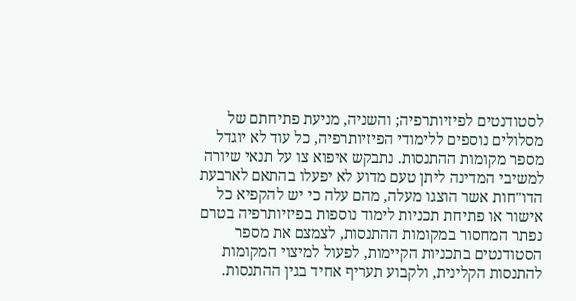לסטודנטים לפיזיותרפיה; והשניה, מניעת פתיחתם של מסלולים נוספים ללימודי הפיזיותרפיה, כל עוד לא יוגדל מספר מקומות ההתנסות. נתבקש איפוא צו על תנאי שיורה למשיבי המדינה ליתן טעם מדוע לא יפעלו בהתאם לארבעת הדו"חות אשר הוצגו מעלה, מהם עלה כי יש להקפיא כל אישור או פתיחת תכניות לימוד נוספות בפיזיותרפיה בטרם נפתר המחסור במקומות ההתנסות, לצמצם את מספר הסטודנטים בתכניות הקיימות, לפעול למיצוי המקומות להתנסות הקלינית, ולקבוע תעריף אחיד בגין ההתנסות.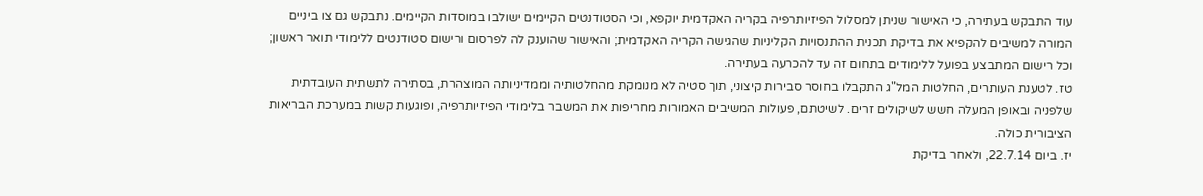עוד התבקש בעתירה, כי האישור שניתן למסלול הפיזיותרפיה בקריה האקדמית יוקפא, וכי הסטודנטים הקיימים ישולבו במוסדות הקיימים. נתבקש גם צו ביניים המורה למשיבים להקפיא את בדיקת תכנית ההתנסויות הקליניות שהגישה הקריה האקדמית; והאישור שהוענק לה לפרסום ורישום סטודנטים ללימודי תואר ראשון; וכל רישום המתבצע בפועל ללימודים בתחום זה עד להכרעה בעתירה.
טז. לטענת העותרים, החלטות המל"ג התקבלו בחוסר סבירות קיצוני, תוך סטיה לא מנומקת מהחלטותיה וממדיניותה המוצהרת, בסתירה לתשתית העובדתית שלפניה ובאופן המעלה חשש לשיקולים זרים. לשיטתם, פעולות המשיבים האמורות מחריפות את המשבר בלימודי הפיזיותרפיה, ופוגעות קשות במערכת הבריאות הציבורית כולה.
יז. ביום 22.7.14, ולאחר בדיקת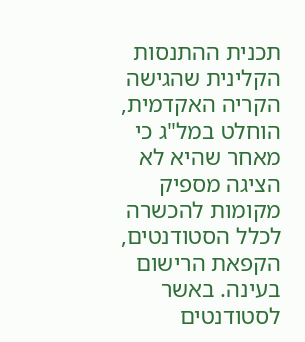תכנית ההתנסות הקלינית שהגישה הקריה האקדמית, הוחלט במל"ג כי מאחר שהיא לא הציגה מספיק מקומות להכשרה לכלל הסטודנטים, הקפאת הרישום בעינה. באשר לסטודנטים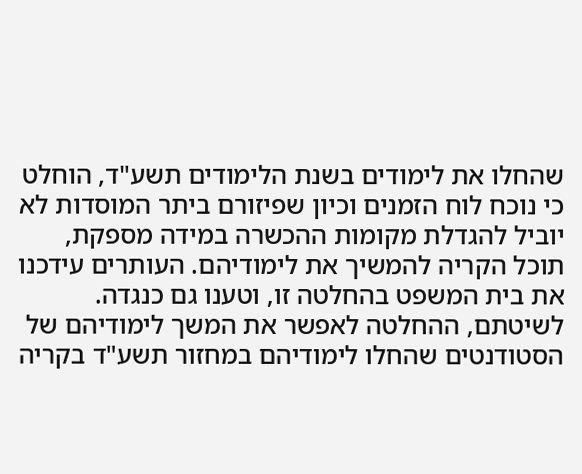שהחלו את לימודים בשנת הלימודים תשע"ד, הוחלט כי נוכח לוח הזמנים וכיון שפיזורם ביתר המוסדות לא יוביל להגדלת מקומות ההכשרה במידה מספקת, תוכל הקריה להמשיך את לימודיהם. העותרים עידכנו את בית המשפט בהחלטה זו, וטענו גם כנגדה. לשיטתם, ההחלטה לאפשר את המשך לימודיהם של הסטודנטים שהחלו לימודיהם במחזור תשע"ד בקריה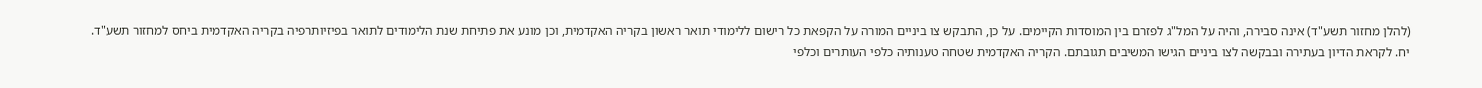(להלן מחזור תשע"ד) אינה סבירה, והיה על המל"ג לפזרם בין המוסדות הקיימים. על כן, התבקש צו ביניים המורה על הקפאת כל רישום ללימודי תואר ראשון בקריה האקדמית, וכן מונע את פתיחת שנת הלימודים לתואר בפיזיותרפיה בקריה האקדמית ביחס למחזור תשע"ד.
יח. לקראת הדיון בעתירה ובבקשה לצו ביניים הגישו המשיבים תגובתם. הקריה האקדמית שטחה טענותיה כלפי העותרים וכלפי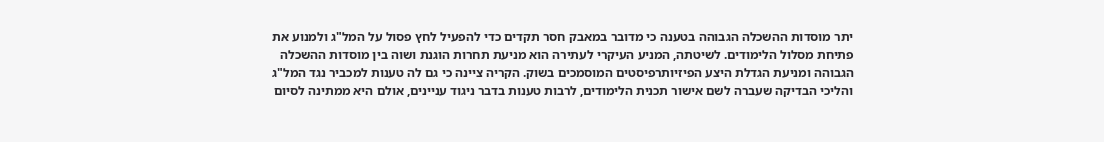יתר מוסדות ההשכלה הגבוהה בטענה כי מדובר במאבק חסר תקדים כדי להפעיל לחץ פסול על המל"ג ולמנוע את פתיחת מסלול הלימודים. לשיטתה, המניע העיקרי לעתירה הוא מניעת תחרות הוגנת ושוה בין מוסדות ההשכלה הגבוהה ומניעת הגדלת היצע הפיזיותרפיסטים המוסמכים בשוק. הקריה ציינה כי גם לה טענות למכביר נגד המל"ג והליכי הבדיקה שעברה לשם אישור תכנית הלימודים, לרבות טענות בדבר ניגוד עניינים, אולם היא ממתינה לסיום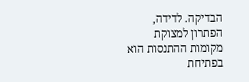הבדיקה. לדידה, הפתרון למצוקת מקומות ההתנסות הוא בפתיחת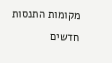מקומות התנסות חדשים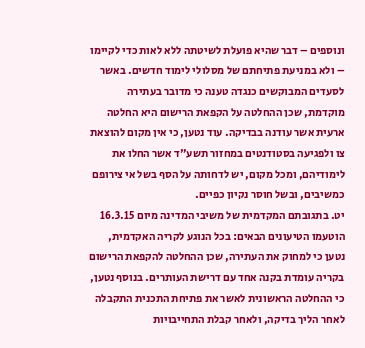ונוספים – דבר שהיא פועלת לשיטתה ללא לאות כדי לקיימו – ולא במניעת פתיחתם של מסלולי לימוד חדשים. באשר לסעדים המבוקשים כנגדה טענה כי מדובר בעתירה מוקדמת, שכן ההחלטה על הקפאת הרישום היא החלטה ארעית אשר עודנה בבדיקה. עוד נטען, כי אין מקום להוצאת צו ולפגיעה בסטודנטים במחזור תשע"ד אשר החלו את לימודיהם, ומכל מקום, יש לדחותה על הסף בשל אי צירופם כמשיבים, ובשל חוסר נקיון כפיים.
יט. בתגובתם המקדמית של משיבי המדינה מיום 16.3.15 הוטעמו הטיעונים הבאים: בכל הנוגע לקריה האקדמית, נטען כי למחוק את העתירה, שכן ההחלטה להקפאת הרישום בקריה עומדת בקנה אחד עם דרישת העותרים. בנוסף נטען, כי ההחלטה הראשונית לאשר את פתיחת התכנית התקבלה לאחר הליך בדיקה, ולאחר קבלת התחייבויות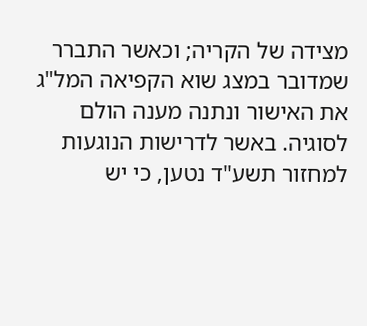מצידה של הקריה; וכאשר התברר שמדובר במצג שוא הקפיאה המל"ג את האישור ונתנה מענה הולם לסוגיה. באשר לדרישות הנוגעות למחזור תשע"ד נטען, כי יש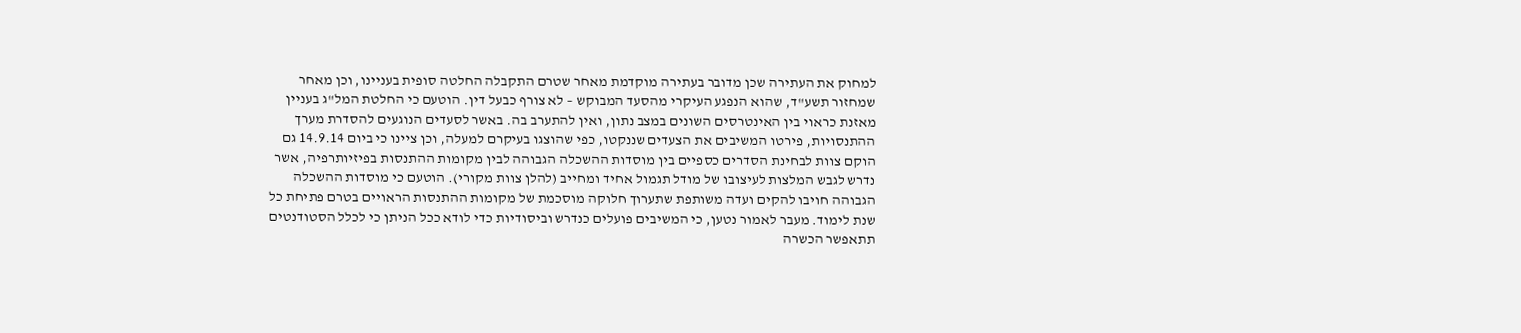למחוק את העתירה שכן מדובר בעתירה מוקדמת מאחר שטרם התקבלה החלטה סופית בעניינו, וכן מאחר שמחזור תשע"ד, שהוא הנפגע העיקרי מהסעד המבוקש – לא צורף כבעל דין. הוטעם כי החלטת המל"ג בעניין מאזנת כראוי בין האינטרסים השונים במצב נתון, ואין להתערב בה. באשר לסעדים הנוגעים להסדרת מערך ההתנסויות, פירטו המשיבים את הצעדים שננקטו, כפי שהוצגו בעיקרם למעלה, וכן ציינו כי ביום 14.9.14 גם הוקם צוות לבחינת הסדרים כספיים בין מוסדות ההשכלה הגבוהה לבין מקומות ההתנסות בפיזיותרפיה, אשר נדרש לגבש המלצות לעיצובו של מודל תגמול אחיד ומחייב (להלן צוות מקורי). הוטעם כי מוסדות ההשכלה הגבוהה חויבו להקים ועדה משותפת שתערוך חלוקה מוסכמת של מקומות ההתנסות הראויים בטרם פתיחת כל שנת לימוד. מעבר לאמור נטען, כי המשיבים פועלים כנדרש וביסודיות כדי לודא ככל הניתן כי לכלל הסטודנטים תתאפשר הכשרה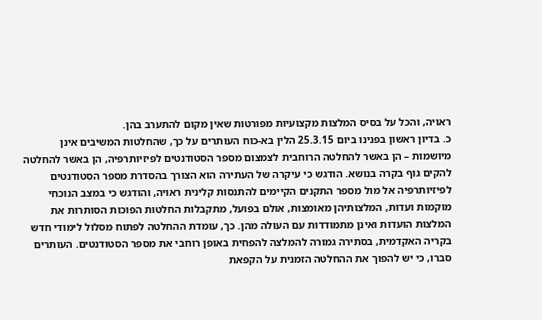ראויה, והכל על בסיס המלצות מקצועיות מפורטות שאין מקום להתערב בהן.
כ. בדיון ראשון בפנינו ביום 25.3.15 הלין בא-כוח העותרים על כך, שהחלטות המשיבים אינן מיושמות – הן באשר להחלטה הרוחבית לצמצום מספר הסטודנטים לפיזיותרפיה, הן באשר להחלטה להקים גוף בקרה בנושא. הודגש כי עיקרה של העתירה הוא הצורך בהסדרת מספר הסטודנטים לפיזיותרפיה אל מול מספר התקנים הקיימים להתנסות קלינית ראויה, והודגש כי במצב הנוכחי מוקמות ועדות, המלצותיהן מאומצות, אולם בפועל, מתקבלות החלטות הפוכות הסותרות את המלצות הועדות ואינן מתמודדות עם העולה מהן. כך, עומדת ההחלטה לפתוח מסלול לימודי חדש בקריה האקדמית, בסתירה גמורה להמלצה להפחית באופן רוחבי את מספר הסטודנטים. העותרים סברו, כי יש להפוך את ההחלטה הזמנית על הקפאת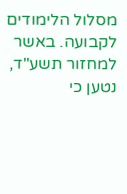מסלול הלימודים לקבועה. באשר למחזור תשע"ד, נטען כי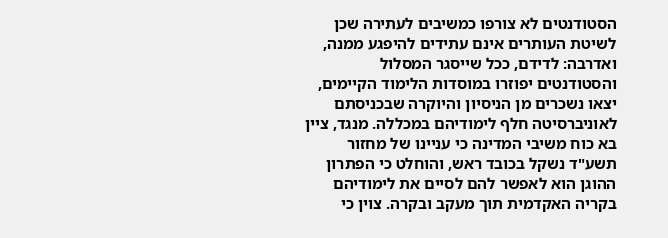הסטודנטים לא צורפו כמשיבים לעתירה שכן לשיטת העותרים אינם עתידים להיפגע ממנה, ואדרבה: לדידם, ככל שייסגר המסלול והסטודנטים יפוזרו במוסדות הלימוד הקיימים, יצאו נשכרים מן הניסיון והיוקרה שבכניסתם לאוניברסיטה חלף לימודיהם במכללה. מנגד, ציין בא כוח משיבי המדינה כי עניינו של מחזור תשע"ד נשקל בכובד ראש, והוחלט כי הפתרון ההוגן הוא לאפשר להם לסיים את לימודיהם בקריה האקדמית תוך מעקב ובקרה. צוין כי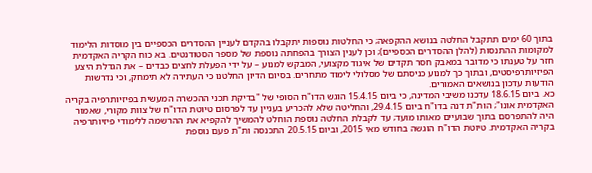בתוך 60 ימים תתקבל החלטה בנושא ההקפאה; כי החלטות נוספות יתקבלו בהקדם לעניין ההסדרים הכספיים בין מוסדות הלימוד למקומות ההתנסות (להלן ההסדרים הכספיים); וכן לענין הצורך בהפחתה נוספת של מספר הסטודנטים. בא כוח הקריה האקדמית חזר על טענתו כי מדובר במאבק חסר תקדים של איגוד מקצועי, המבקש למנוע – על ידי הפעלת לחצים כבדים – את הגדלת היצע הפיזיותרפיסטים, ובתוך כך למנוע כניסתם של מסלולי לימוד מתחרים. בסיום הדיון החלטנו כי העתירה לא תימחק, וכי נדרשות הודעות עדכון בנושאים האמורים.
כא. ביום 18.6.15 עדכנו משיבי המדינה, כי ביום 15.4.15 הוגש הדו"ח הסופי של "בדיקת תכני ההכשרה המעשית בפיזיותרפיה בקריה האקדמית אונו"; הות"ת דנה בדו"ח ביום 29.4.15, והחליטה שלא להכריע בעניין עד לפרסום טיוטת הדו"ח של צוות מקורי, שאמור היה להתפרסם בתוך שבועיים מאותו מועד; עד לקבלת החלטה נוספת הוחלט להמשיך להקפיא את ההרשמה ללימודי פיזיותרפיה בקריה האקדמית. טיוטת הדו"ח הוגשה בחודש מאי 2015, וביום 20.5.15 התכנסה ות"ת פעם נוספת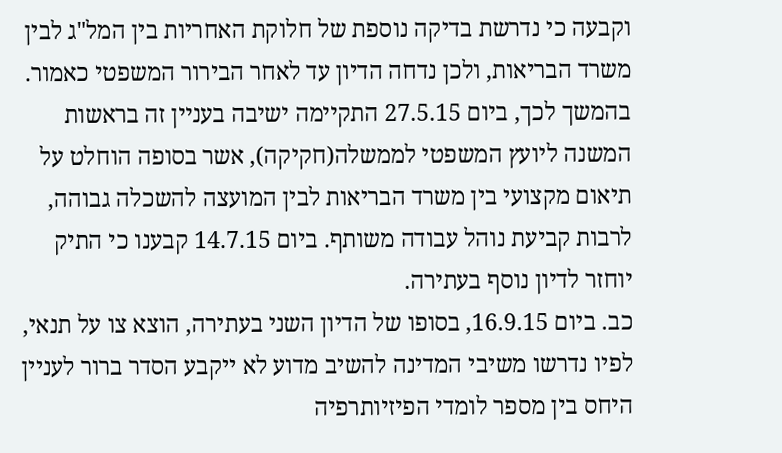וקבעה כי נדרשת בדיקה נוספת של חלוקת האחריות בין המל"ג לבין משרד הבריאות, ולכן נדחה הדיון עד לאחר הבירור המשפטי כאמור. בהמשך לכך, ביום 27.5.15 התקיימה ישיבה בעניין זה בראשות המשנה ליועץ המשפטי לממשלה(חקיקה), אשר בסופה הוחלט על תיאום מקצועי בין משרד הבריאות לבין המועצה להשכלה גבוהה, לרבות קביעת נוהל עבודה משותף. ביום 14.7.15 קבענו כי התיק יוחזר לדיון נוסף בעתירה.
כב. ביום 16.9.15, בסופו של הדיון השני בעתירה, הוצא צו על תנאי, לפיו נדרשו משיבי המדינה להשיב מדוע לא ייקבע הסדר ברור לעניין היחס בין מספר לומדי הפיזיותרפיה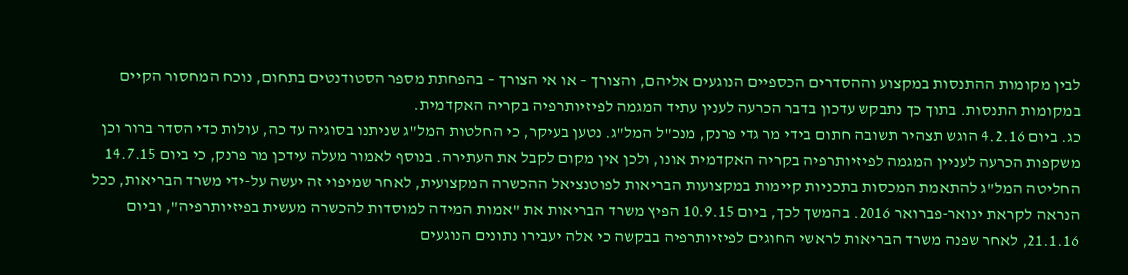לבין מקומות ההתנסות במקצוע וההסדרים הכספיים הנוגעים אליהם, והצורך – או אי הצורך – בהפחתת מספר הסטודנטים בתחום, נוכח המחסור הקיים במקומות התנסות. בתוך כך נתבקש עדכון בדבר הכרעה לענין עתיד המגמה לפיזיותרפיה בקריה האקדמית.
כג. ביום 4.2.16 הוגש תצהיר תשובה חתום בידי מר גדי פרנק, מנכ"ל המל"ג. נטען בעיקר, כי החלטות המל"ג שניתנו בסוגיה עד כה, עולות כדי הסדר ברור וכן משקפות הכרעה לעניין המגמה לפיזיותרפיה בקריה האקדמית אונו, ולכן אין מקום לקבל את העתירה. בנוסף לאמור מעלה עידכן מר פרנק, כי ביום 14.7.15 החליטה המל"ג להתאמת המכסות בתכניות קיימות במקצועות הבריאות לפוטנציאל ההכשרה המקצועית, לאחר שמיפוי זה יעשה על-ידי משרד הבריאות, ככל הנראה לקראת ינואר-פברואר 2016. בהמשך לכך, ביום 10.9.15 הפיץ משרד הבריאות את "אמות המידה למוסדות להכשרה מעשית בפיזיותרפיה", וביום 21.1.16, לאחר שפנה משרד הבריאות לראשי החוגים לפיזיותרפיה בבקשה כי אלה יעבירו נתונים הנוגעים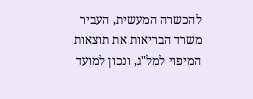להכשרה המעשית, העביר משרד הבריאות את תוצאות המיפוי למל"ג, ונכון למועד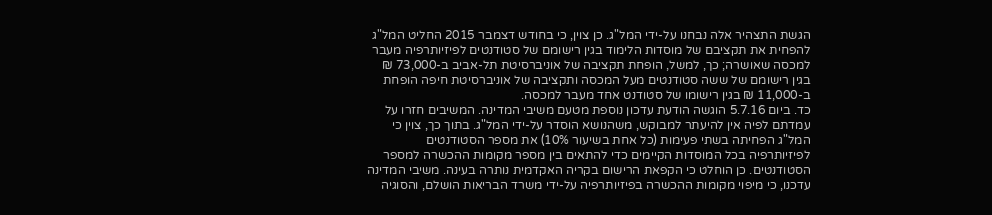הגשת התצהיר אלה נבחנו על-ידי המל"ג. כן צוין, כי בחודש דצמבר 2015 החליט המל"ג להפחית את תקציבם של מוסדות הלימוד בגין רישומם של סטודנטים לפיזיותרפיה מעבר למכסה שאושרה; כך, למשל, הופחת תקציבה של אוניברסיטת תל-אביב ב-73,000 ₪ בגין רישומם של ששה סטודנטים מעל המכסה ותקציבה של אוניברסיטת חיפה הופחת ב-11,000 ₪ בגין רישומו של סטודנט אחד מעבר למכסה.
כד. ביום 5.7.16 הוגשה הודעת עדכון נוספת מטעם משיבי המדינה. המשיבים חזרו על עמדתם לפיה אין להיעתר למבוקש, משהנושא הוסדר על-ידי המל"ג. בתוך כך, צוין כי המל"ג הפחיתה בשתי פעימות (כל אחת בשיעור 10%) את מספר הסטודנטים לפיזיותרפיה בכל המוסדות הקיימים כדי להתאים בין מספר מקומות ההכשרה למספר הסטודנטים. כן הוחלט כי הקפאת הרישום בקריה האקדמית נותרה בעינה. משיבי המדינה עדכנו, כי מיפוי מקומות ההכשרה בפיזיותרפיה על-ידי משרד הבריאות הושלם, והסוגיה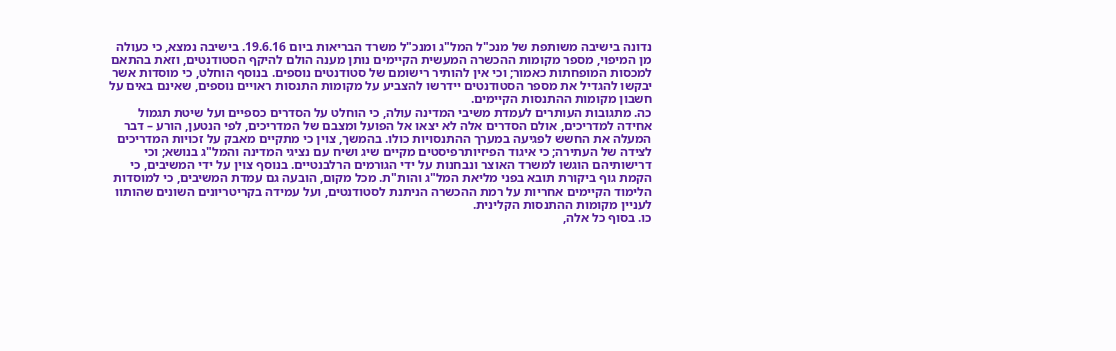נדונה בישיבה משותפת של מנכ"ל המל"ג ומנכ"ל משרד הבריאות ביום 19.6.16. בישיבה נמצא, כי כעולה מן המיפוי, מספר מקומות ההכשרה המעשית הקיימים נותן מענה הולם להיקף הסטודנטים, וזאת בהתאם למכסות המופחתות כאמור; וכי אין להותיר רישומם של סטודנטים נוספים. בנוסף הוחלט, כי מוסדות אשר יבקשו להגדיל את מספר הסטודנטים יידרשו להצביע על מקומות התנסות ראויים נוספים, שאינם באים על חשבון מקומות ההתנסות הקיימים.
כה. מתגובות העותרים לעמדת משיבי המדינה עולה, כי הוחלט על הסדרים כספיים ועל שיטת תגמול אחידה למדריכים, אולם הסדרים אלה לא יצאו אל הפועל ומצבם של המדריכים, לפי הנטען, הורע – דבר המעלה את החשש לפגיעה במערך ההתנסויות כולו. בהמשך, צוין כי מתקיים מאבק על זכויות המדריכים לצידה של העתירה; כי איגוד הפיזיותרפיסטים מקיים שיג ושיח עם נציגי המדינה והמל"ג בנושא; וכי דרישותיהם הוגשו למשרד האוצר ונבחנות על ידי הגורמים הרלבנטיים. בנוסף צוין על ידי המשיבים, כי הקמת גוף ביקורת תובא בפני מליאת המל"ג והות"ת. מכל מקום, הובעה גם עמדת המשיבים, כי למוסדות הלימוד הקיימים אחריות על רמת ההכשרה הניתנת לסטודנטים, ועל עמידה בקריטריונים השונים שהותוו לעניין מקומות ההתנסות הקלינית.
כו. בסוף כל אלה,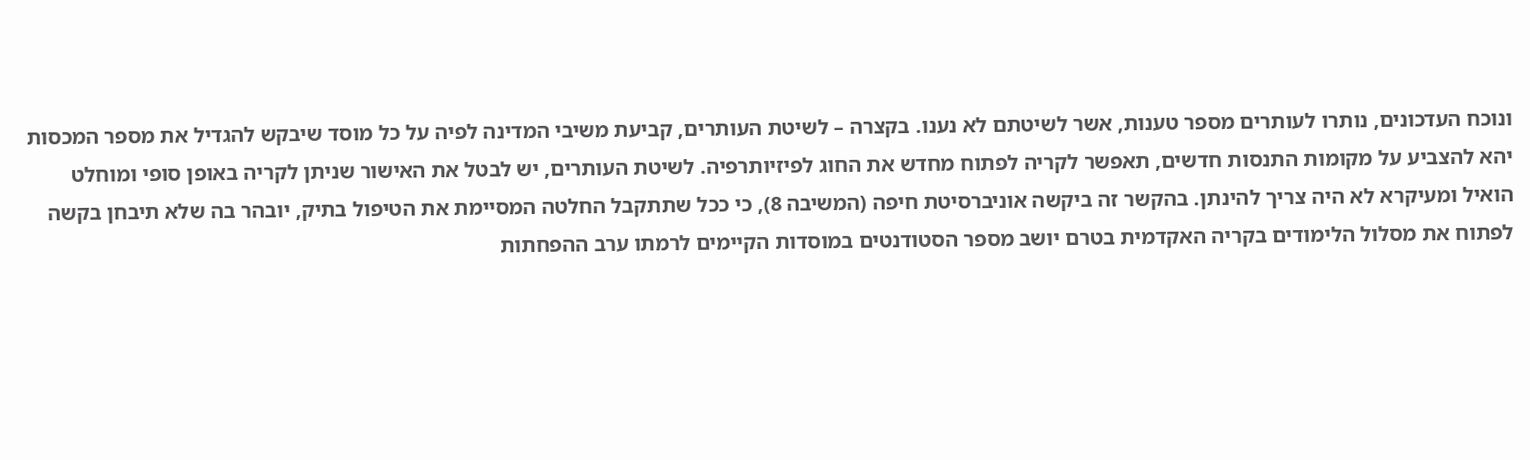ונוכח העדכונים, נותרו לעותרים מספר טענות, אשר לשיטתם לא נענו. בקצרה – לשיטת העותרים, קביעת משיבי המדינה לפיה על כל מוסד שיבקש להגדיל את מספר המכסות יהא להצביע על מקומות התנסות חדשים, תאפשר לקריה לפתוח מחדש את החוג לפיזיותרפיה. לשיטת העותרים, יש לבטל את האישור שניתן לקריה באופן סופי ומוחלט הואיל ומעיקרא לא היה צריך להינתן. בהקשר זה ביקשה אוניברסיטת חיפה (המשיבה 8), כי ככל שתתקבל החלטה המסיימת את הטיפול בתיק, יובהר בה שלא תיבחן בקשה לפתוח את מסלול הלימודים בקריה האקדמית בטרם יושב מספר הסטודנטים במוסדות הקיימים לרמתו ערב ההפחתות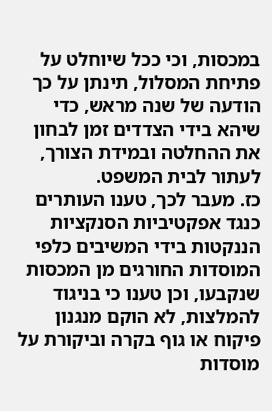במכסות, וכי ככל שיוחלט על פתיחת המסלול, תינתן על כך הודעה של שנה מראש, כדי שיהא בידי הצדדים זמן לבחון את ההחלטה ובמידת הצורך, לעתור לבית המשפט.
כז. מעבר לכך, טענו העותרים כנגד אפקטיביות הסנקציות הננקטות בידי המשיבים כלפי המוסדות החורגים מן המכסות שנקבעו, וכן טענו כי בניגוד להמלצות, לא הוקם מנגנון פיקוח או גוף בקרה וביקורת על מוסדות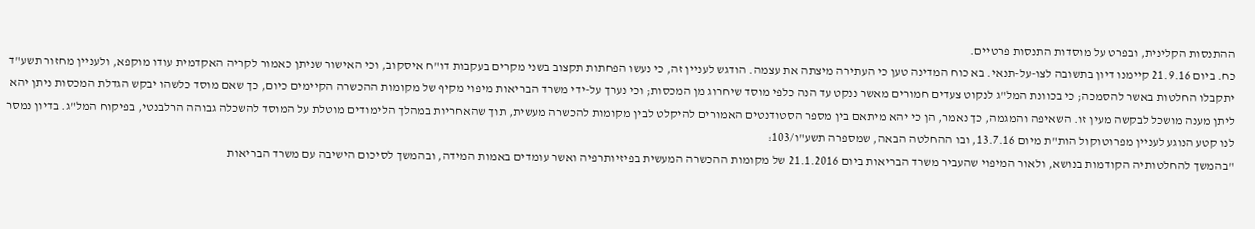ההתנסות הקלינית, ובפרט על מוסדות התנסות פרטיים.
כח. ביום 21.9.16 קיימנו דיון בתשובה לצו-על-תנאי. בא כוח המדינה טען כי העתירה מיצתה את עצמה. הודגש לעניין זה, כי נעשו הפחתות תקצוב בשני מקרים בעקבות דו"ח איסקוב, וכי האישור שניתן כאמור לקריה האקדמית עודו מוקפא, ולעניין מחזור תשע"ד יתקבלו החלטות באשר להסמכה; כי בכוונת המל"ג לנקוט צעדים חמורים מאשר ננקט עד הנה כלפי מוסד שיחרוג מן המכסות; וכי נערך על-ידי משרד הבריאות מיפוי מקיף של מקומות ההכשרה הקיימים כיום, כך שאם מוסד כלשהו יבקש הגדלת המכסות ניתן יהא ליתן מענה מושכל לבקשה מעין זו. השאיפה והמגמה, כך נאמר, הן כי יהא מיתאם בין מספר הסטודנטים האמורים להיקלט לבין מקומות להכשרה מעשית, תוך שהאחריות במהלך הלימודים מוטלת על המוסד להשכלה גבוהה הרלבנטי, בפיקוח המל"ג. בדיון נמסר לנו קטע הנוגע לעניין מפרוטוקול הות"ת מיום 13.7.16, ובו ההחלטה הבאה, שמספרה תשע"ו/103:
"בהמשך להחלטותיה הקודמות בנושא, ולאור המיפוי שהעביר משרד הבריאות ביום 21.1.2016 של מקומות ההכשרה המעשית בפיזיותרפיה ואשר עומדים באמות המידה, ובהמשך לסיכום הישיבה עם משרד הבריאות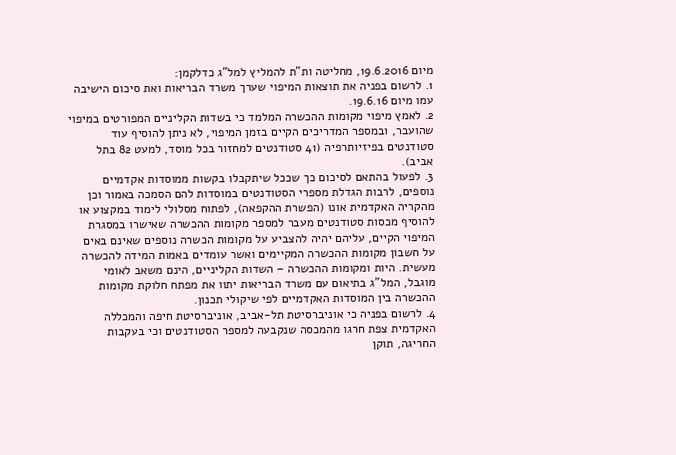מיום 19.6.2016, מחליטה ות"ת להמליץ למל"ג כדלקמן:
1. לרשום בפניה את תוצאות המיפוי שערך משרד הבריאות ואת סיכום הישיבה עמו מיום 19.6.16.
2. לאמץ מיפוי מקומות ההכשרה המלמד כי בשדות הקליניים המפורטים במיפוי שהועבר, ובמספר המדריכים הקיים בזמן המיפוי, לא ניתן להוסיף עוד סטודנטים בפיזיותרפיה (41 סטודנטים למחזור בכל מוסד, למעט 82 בתל אביב).
3. לפעול בהתאם לסיכום כך שככל שיתקבלו בקשות ממוסדות אקדמיים נוספים, לרבות הגדלת מספרי הסטודנטים במוסדות להם הסמכה באמור וכן מהקריה האקדמית אונו (הפשרת ההקפאה), לפתוח מסלולי לימוד במקצוע או להוסיף מכסות סטודנטים מעבר למספר מקומות ההכשרה שאישרו במסגרת המיפוי הקיים, עליהם יהיה להצביע על מקומות הכשרה נוספים שאינם באים על חשבון מקומות ההכשרה המקיימים ואשר עומדים באמות המידה להכשרה מעשית. היות ומקומות ההכשרה – השדות הקליניים, הינם משאב לאומי מוגבל, המל"ג בתיאום עם משרד הבריאות יתוו את מפתח חלוקת מקומות ההכשרה בין המוסדות האקדמיים לפי שיקולי תכנון.
4. לרשום בפניה כי אוניברסיטת תל-אביב, אוניברסיטת חיפה והמכללה האקדמית צפת חרגו מהמכסה שנקבעה למספר הסטודנטים וכי בעקבות החריגה, תוקן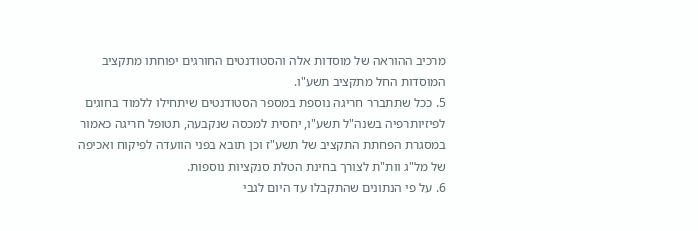מרכיב ההוראה של מוסדות אלה והסטודנטים החורגים יפוחתו מתקציב המוסדות החל מתקציב תשע"ו.
5. ככל שתתברר חריגה נוספת במספר הסטודנטים שיתחילו ללמוד בחוגים לפיזיותרפיה בשנה"ל תשע"ו, יחסית למכסה שנקבעה, תטופל חריגה כאמור במסגרת הפחתת התקציב של תשע"ז וכן תובא בפני הוועדה לפיקוח ואכיפה של מל"ג וות"ת לצורך בחינת הטלת סנקציות נוספות.
6. על פי הנתונים שהתקבלו עד היום לגבי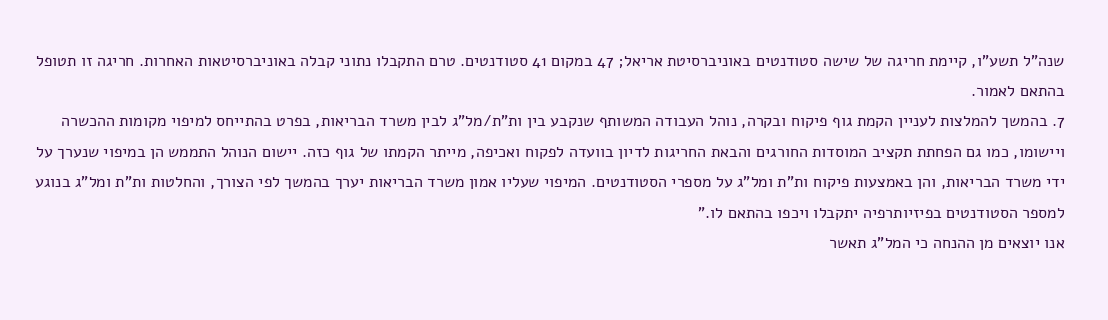שנה"ל תשע"ו, קיימת חריגה של שישה סטודנטים באוניברסיטת אריאל; 47 במקום 41 סטודנטים. טרם התקבלו נתוני קבלה באוניברסיטאות האחרות. חריגה זו תטופל בהתאם לאמור.
7. בהמשך להמלצות לעניין הקמת גוף פיקוח ובקרה, נוהל העבודה המשותף שנקבע בין ות"ת/מל"ג לבין משרד הבריאות, בפרט בהתייחס למיפוי מקומות ההכשרה ויישומו, כמו גם הפחתת תקציב המוסדות החורגים והבאת החריגות לדיון בוועדה לפקוח ואכיפה, מייתר הקמתו של גוף כזה. יישום הנוהל התממש הן במיפוי שנערך על ידי משרד הבריאות, והן באמצעות פיקוח ות"ת ומל"ג על מספרי הסטודנטים. המיפוי שעליו אמון משרד הבריאות יערך בהמשך לפי הצורך, והחלטות ות"ת ומל"ג בנוגע למספר הסטודנטים בפיזיותרפיה יתקבלו ויכפו בהתאם לו."
אנו יוצאים מן ההנחה כי המל"ג תאשר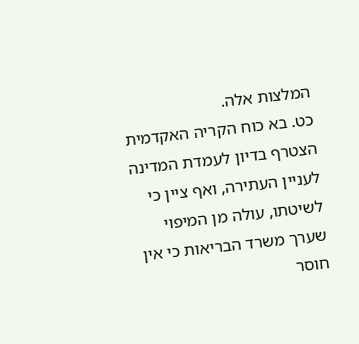המלצות אלה.
כט. בא כוח הקריה האקדמית הצטרף בדיון לעמדת המדינה לעניין העתירה, ואף ציין כי לשיטתו, עולה מן המיפוי שערך משרד הבריאות כי אין חוסר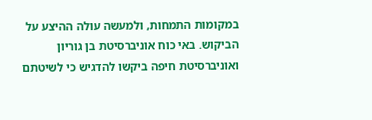במקומות התמחות, ולמעשה עולה ההיצע על הביקוש. באי כוח אוניברסיטת בן גוריון ואוניברסיטת חיפה ביקשו להדגיש כי לשיטתם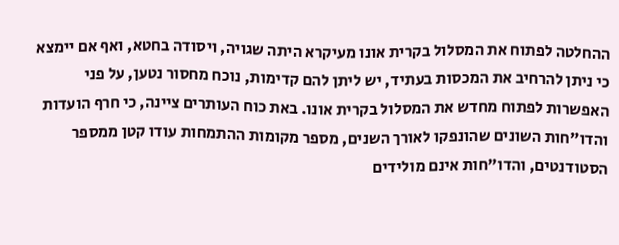ההחלטה לפתוח את המסלול בקרית אונו מעיקרא היתה שגויה, ויסודה בחטא, ואף אם יימצא כי ניתן להרחיב את המכסות בעתיד, יש ליתן להם קדימות, נוכח מחסור נטען, על פני האפשרות לפתוח מחדש את המסלול בקרית אונו. באת כוח העותרים ציינה, כי חרף הועדות והדו"חות השונים שהונפקו לאורך השנים, מספר מקומות ההתמחות עודו קטן ממספר הסטודנטים, והדו"חות אינם מולידים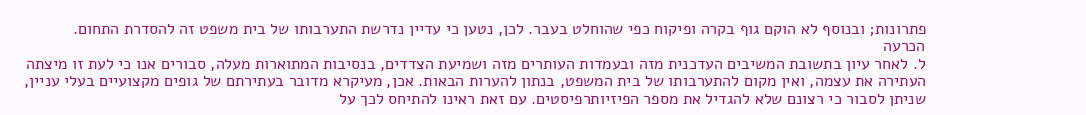פתרונות; ובנוסף לא הוקם גוף בקרה ופיקוח כפי שהוחלט בעבר. לכן, נטען כי עדיין נדרשת התערבותו של בית משפט זה להסדרת התחום.
הכרעה
ל. לאחר עיון בתשובת המשיבים העדכנית מזה ובעמדות העותרים מזה ושמיעת הצדדים, בנסיבות המתוארות מעלה, סבורים אנו כי לעת זו מיצתה העתירה את עצמה, ואין מקום להתערבותו של בית המשפט, בנתון להערות הבאות. אכן, מעיקרא מדובר בעתירתם של גופים מקצועיים בעלי עניין, שניתן לסבור כי רצונם שלא להגדיל את מספר הפיזיותרפיסטים. עם זאת ראינו להתיחס לכך על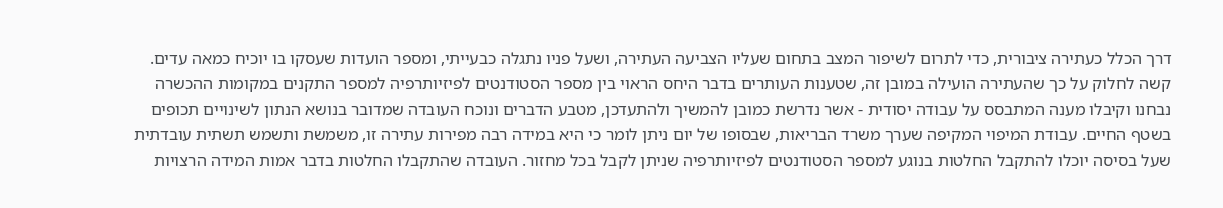דרך הכלל כעתירה ציבורית, כדי לתרום לשיפור המצב בתחום שעליו הצביעה העתירה, ושעל פניו נתגלה כבעייתי, ומספר הועדות שעסקו בו יוכיח כמאה עדים. קשה לחלוק על כך שהעתירה הועילה במובן זה, שטענות העותרים בדבר היחס הראוי בין מספר הסטודנטים לפיזיותרפיה למספר התקנים במקומות ההכשרה נבחנו וקיבלו מענה המתבסס על עבודה יסודית - אשר נדרשת כמובן להמשיך ולהתעדכן, מטבע הדברים ונוכח העובדה שמדובר בנושא הנתון לשינויים תכופים בשטף החיים. עבודת המיפוי המקיפה שערך משרד הבריאות, שבסופו של יום ניתן לומר כי היא במידה רבה מפירות עתירה זו, משמשת ותשמש תשתית עובדתית שעל בסיסה יוכלו להתקבל החלטות בנוגע למספר הסטודנטים לפיזיותרפיה שניתן לקבל בכל מחזור. העובדה שהתקבלו החלטות בדבר אמות המידה הרצויות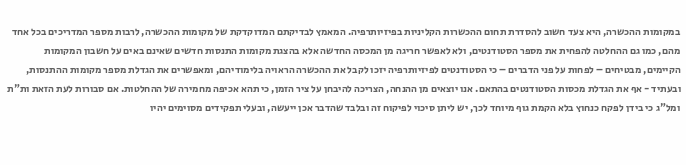במקומות ההכשרה, היא צעד חשוב להסדרת תחום ההכשרות הקליניות בפיזיותרפיה. המאמץ לבדיקתם המדוקדקת של מקומות ההכשרה, לרבות מספר המדריכים בכל אחד מהם, כמו גם ההחלטה להפחית את מספר הסטודנטים, ולא לאפשר חריגה מן המכסה החדשה אלא בהצגת מקומות התנסות חדשים שאינם באים על חשבון המקומות הקיימים, מבטיחים – לפחות על פני הדברים – כי הסטודנטים לפיזיותרפיה יזכו לקבל את ההכשרה הראויה בלימודיהם, ומאפשרים את הגדלת מספר מקומות ההתנסות, ובעתיד - אף את הגדלת מכסות הסטודנטים בהתאם. אנו יוצאים מן ההנחה, הצריכה להיבחן על ציר הזמן, כי תהא אכיפה מחמירה של ההחלטות. אם סבורות לעת הזאת ות"ת ומל"ג כי בידן לפקח כנחוץ בלא הקמת גוף מיוחד לכך, יש ליתן סיכוי לפיקוח זה ובלבד שהדבר אכן ייעשה, ובעלי תפקידים מסוימים יהיו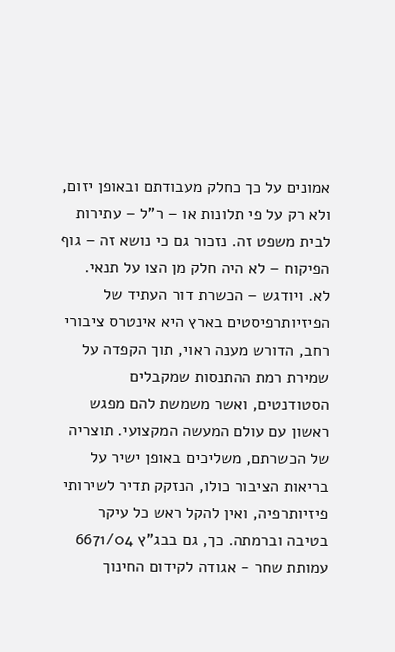אמונים על כך כחלק מעבודתם ובאופן יזום, ולא רק על פי תלונות או – ר"ל – עתירות לבית משפט זה. נזכור גם כי נושא זה – גוף הפיקוח – לא היה חלק מן הצו על תנאי.
לא. ויודגש – הכשרת דור העתיד של הפיזיותרפיסטים בארץ היא אינטרס ציבורי רחב, הדורש מענה ראוי, תוך הקפדה על שמירת רמת ההתנסות שמקבלים הסטודנטים, ואשר משמשת להם מפגש ראשון עם עולם המעשה המקצועי. תוצריה של הכשרתם, משליכים באופן ישיר על בריאות הציבור כולו, הנזקק תדיר לשירותי פיזיותרפיה, ואין להקל ראש כל עיקר בטיבה וברמתה. כך, גם בבג"ץ 6671/04 עמותת שחר - אגודה לקידום החינוך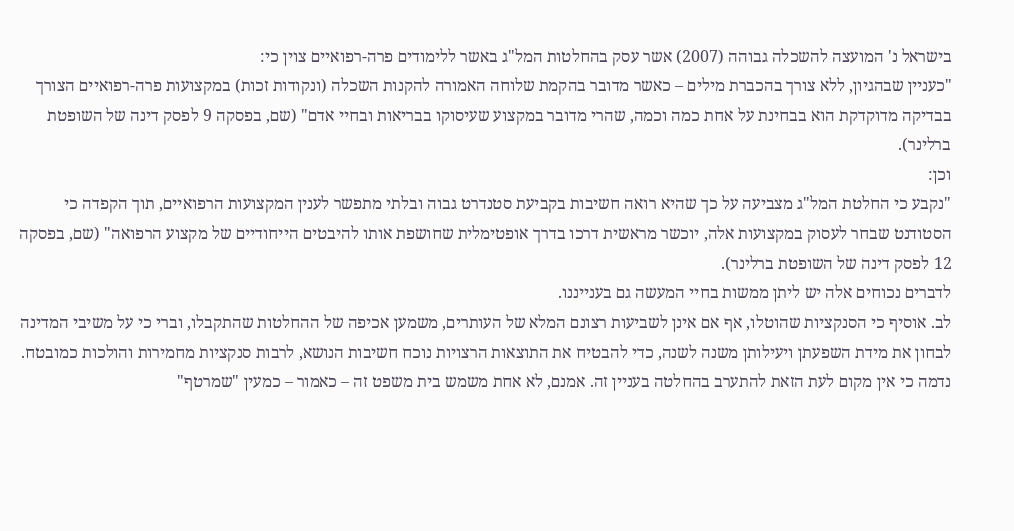בישראל נ' המועצה להשכלה גבוהה (2007) אשר עסק בהחלטות המל"ג באשר ללימודים פרה-רפואיים צוין כי:
"כעניין שבהגיון, ללא צורך בהכברת מילים – כאשר מדובר בהקמת שלוחה האמורה להקנות השכלה (ונקודות זכות) במקצועות פרה-רפואיים הצורך בבדיקה מדוקדקת הוא בבחינת על אחת כמה וכמה, שהרי מדובר במקצוע שעיסוקו בבריאות ובחיי אדם" (שם, בפסקה 9 לפסק דינה של השופטת ברלינר).
וכן:
"נקבע כי החלטת המל"ג מצביעה על כך שהיא רואה חשיבות בקביעת סטנדרט גבוה ובלתי מתפשר לענין המקצועות הרפואיים, תוך הקפדה כי הסטודנט שבחר לעסוק במקצועות אלה, יוכשר מראשית דרכו בדרך אופטימלית שחושפת אותו להיבטים הייחודיים של מקצוע הרפואה" (שם, בפסקה 12 לפסק דינה של השופטת ברלינר).
לדברים נכוחים אלה יש ליתן ממשות בחיי המעשה גם בענייננו.
לב. אוסיף כי הסנקציות שהוטלו, אף אם אינן לשביעות רצונם המלא של העותרים, משמען אכיפה של ההחלטות שהתקבלו, וברי כי על משיבי המדינה לבחון את מידת השפעתן ויעילותן משנה לשנה, כדי להבטיח את התוצאות הרצויות נוכח חשיבות הנושא, לרבות סנקציות מחמירות והולכות כמובטח. נדמה כי אין מקום לעת הזאת להתערב בהחלטה בעניין זה. אמנם, לא אחת משמש בית משפט זה – כאמור – כמעין "שמרטף"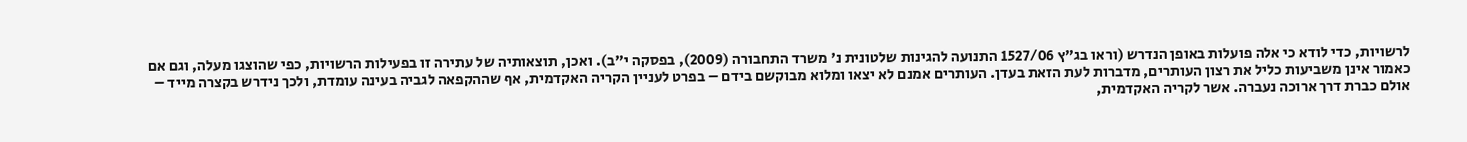לרשויות, כדי לודא כי אלה פועלות באופן הנדרש (וראו בג"ץ 1527/06 התנועה להגינות שלטונית נ' משרד התחבורה (2009), בפסקה י"ב). ואכן, תוצאותיה של עתירה זו בפעילות הרשויות, כפי שהוצגו מעלה, וגם אם כאמור אינן משביעות כליל את רצון העותרים, מדברות לעת הזאת בעדן. העותרים אמנם לא יצאו ומלוא מבוקשם בידם – בפרט לעניין הקריה האקדמית, אף שההקפאה לגביה בעינה עומדת, ולכך נידרש בקצרה מייד – אולם כברת דרך ארוכה נעברה. אשר לקריה האקדמית,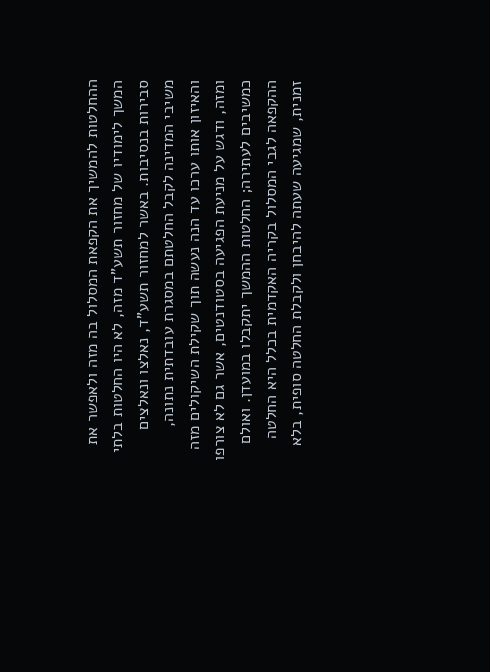ההחלטות להמשיך את הקפאת המסלול בה מזה ולאפשר את המשך לימודיו של מחזור תשע"ד מזה, לא היו החלטות בלתי סבירות בנסיבות. באשר למחזור תשע"ד, נאלצו ונאלצים משיבי המדינה לקבל החלטתם במסגרת עובדתית נתונה, והאיזון אותו ערכו עד הנה נעשה תוך שקילת השיקולים מזה ומזה, ודגש על מניעת הפגיעה בסטודנטים, אשר גם לא צורפו כמשיבים לעתירה; החלטות ההמשך יתקבלו במועדן. ואולם ההקפאה לגבי המסלול בקריה האקדמית בכלל היא החלטה זמנית, שמגיעה שעתה להיבחן ולקבלת החלטה סופית, בלא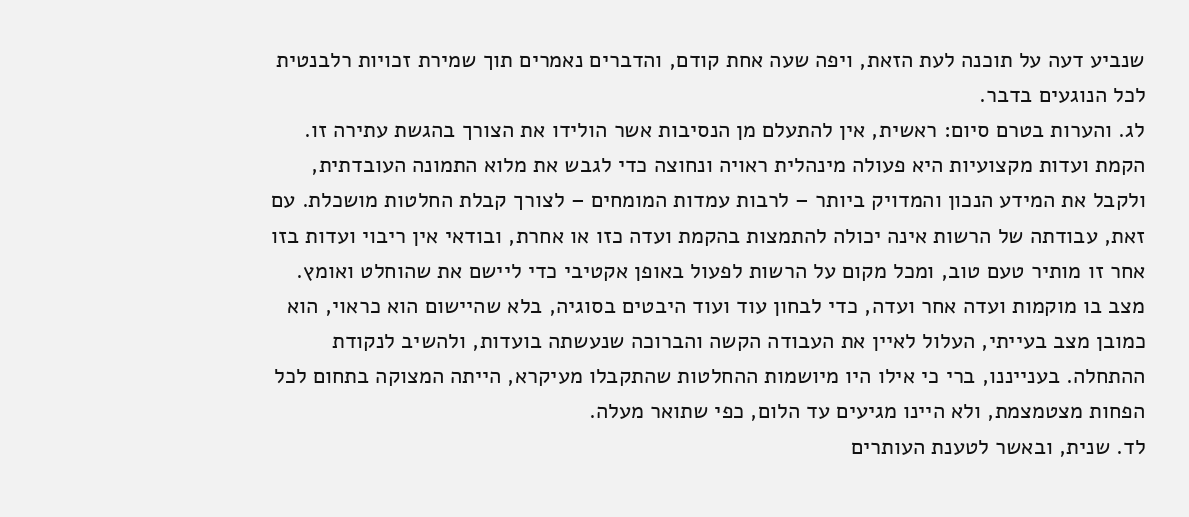שנביע דעה על תוכנה לעת הזאת, ויפה שעה אחת קודם, והדברים נאמרים תוך שמירת זכויות רלבנטית לכל הנוגעים בדבר.
לג. והערות בטרם סיום: ראשית, אין להתעלם מן הנסיבות אשר הולידו את הצורך בהגשת עתירה זו. הקמת ועדות מקצועיות היא פעולה מינהלית ראויה ונחוצה כדי לגבש את מלוא התמונה העובדתית, ולקבל את המידע הנכון והמדויק ביותר – לרבות עמדות המומחים – לצורך קבלת החלטות מושכלת. עם זאת, עבודתה של הרשות אינה יכולה להתמצות בהקמת ועדה כזו או אחרת, ובודאי אין ריבוי ועדות בזו אחר זו מותיר טעם טוב, ומכל מקום על הרשות לפעול באופן אקטיבי כדי ליישם את שהוחלט ואומץ. מצב בו מוקמות ועדה אחר ועדה, כדי לבחון עוד ועוד היבטים בסוגיה, בלא שהיישום הוא כראוי, הוא כמובן מצב בעייתי, העלול לאיין את העבודה הקשה והברוכה שנעשתה בועדות, ולהשיב לנקודת ההתחלה. בענייננו, ברי כי אילו היו מיושמות ההחלטות שהתקבלו מעיקרא, הייתה המצוקה בתחום לכל הפחות מצטמצמת, ולא היינו מגיעים עד הלום, כפי שתואר מעלה.
לד. שנית, ובאשר לטענת העותרים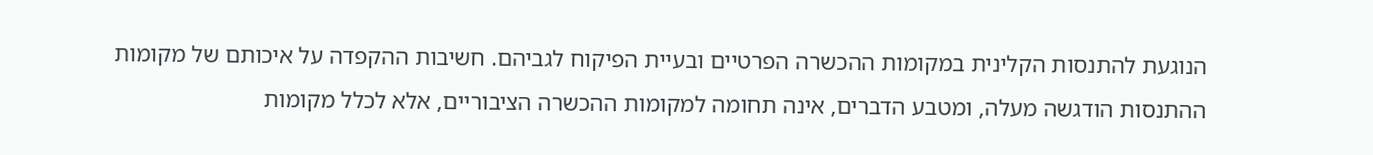הנוגעת להתנסות הקלינית במקומות ההכשרה הפרטיים ובעיית הפיקוח לגביהם. חשיבות ההקפדה על איכותם של מקומות ההתנסות הודגשה מעלה, ומטבע הדברים, אינה תחומה למקומות ההכשרה הציבוריים, אלא לכלל מקומות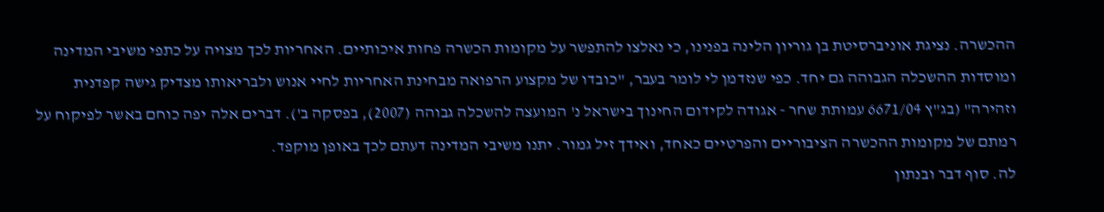ההכשרה. נציגת אוניברסיטת בן גוריון הלינה בפנינו, כי נאלצו להתפשר על מקומות הכשרה פחות איכותיים. האחריות לכך מצויה על כתפי משיבי המדינה ומוסדות ההשכלה הגבוהה גם יחד. כפי שנזדמן לי לומר בעבר, "כובדו של מקצוע הרפואה מבחינת האחריות לחיי אנוש ולבריאותו מצדיק גישה קפדנית וזהירה" (בג"ץ 6671/04 עמותת שחר - אגודה לקידום החינוך בישראל נ' המועצה להשכלה גבוהה (2007), בפסקה ב'). דברים אלה יפה כוחם באשר לפיקוח על רמתם של מקומות ההכשרה הציבוריים והפרטיים כאחד, ואידך זיל גמור. יתנו משיבי המדינה דעתם לכך באופן מוקפד.
לה. סוף דבר ובנתון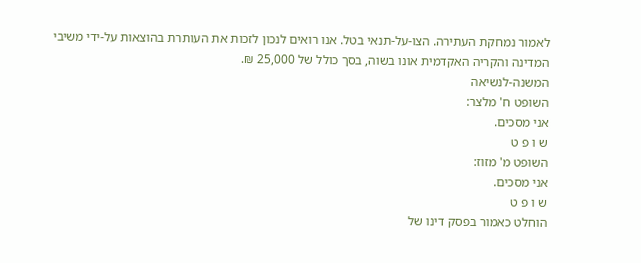לאמור נמחקת העתירה. הצו-על-תנאי בטל. אנו רואים לנכון לזכות את העותרת בהוצאות על-ידי משיבי המדינה והקריה האקדמית אונו בשוה, בסך כולל של 25,000 ₪.
המשנה-לנשיאה
השופט ח' מלצר:
אני מסכים.
ש ו פ ט
השופט מ' מזוז:
אני מסכים.
ש ו פ ט
הוחלט כאמור בפסק דינו של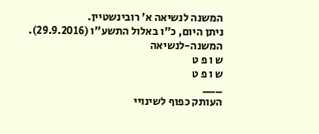המשנה לנשיאה א' רובינשטיין.
ניתן היום, כ"ו באלול התשע"ו (29.9.2016).
המשנה-לנשיאה
ש ו פ ט
ש ו פ ט
___
העותק כפוף לשינויי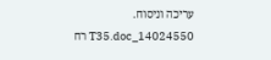עריכה וניסוח. 14024550_T35.doc רח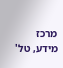מרכז מידע, טל'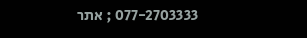077-2703333 ; אתר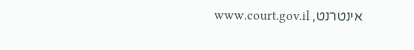אינטרנט, www.court.gov.il